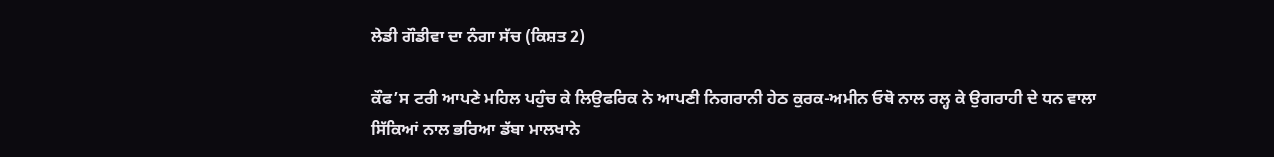ਲੇਡੀ ਗੌਡੀਵਾ ਦਾ ਨੰਗਾ ਸੱਚ (ਕਿਸ਼ਤ 2)

ਕੌਫ’ਸ ਟਰੀ ਆਪਣੇ ਮਹਿਲ ਪਹੁੰਚ ਕੇ ਲਿਉਫਰਿਕ ਨੇ ਆਪਣੀ ਨਿਗਰਾਨੀ ਹੇਠ ਕੁਰਕ-ਅਮੀਨ ਓਥੋ ਨਾਲ ਰਲ੍ਹ ਕੇ ਉਗਰਾਹੀ ਦੇ ਧਨ ਵਾਲਾ ਸਿੱਕਿਆਂ ਨਾਲ ਭਰਿਆ ਡੱਬਾ ਮਾਲਖਾਨੇ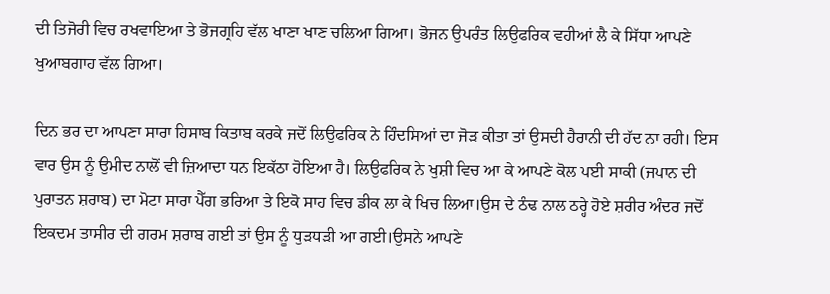ਦੀ ਤਿਜੋਰੀ ਵਿਚ ਰਖਵਾਇਆ ਤੇ ਭੋਜਗ੍ਰਹਿ ਵੱਲ ਖਾਣਾ ਖਾਣ ਚਲਿਆ ਗਿਆ। ਭੋਜਨ ਉਪਰੰਤ ਲਿਉਫਰਿਕ ਵਹੀਆਂ ਲੈ ਕੇ ਸਿੱਧਾ ਆਪਣੇ ਖੁਆਬਗਾਹ ਵੱਲ ਗਿਆ।

ਦਿਨ ਭਰ ਦਾ ਆਪਣਾ ਸਾਰਾ ਹਿਸਾਬ ਕਿਤਾਬ ਕਰਕੇ ਜਦੋਂ ਲਿਉਫਰਿਕ ਨੇ ਹਿੰਦਸਿਆਂ ਦਾ ਜੋੜ ਕੀਤਾ ਤਾਂ ਉਸਦੀ ਹੈਰਾਨੀ ਦੀ ਹੱਦ ਨਾ ਰਹੀ। ਇਸ ਵਾਰ ਉਸ ਨੂੰ ਉਮੀਦ ਨਾਲੋਂ ਵੀ ਜ਼ਿਆਦਾ ਧਨ ਇਕੱਠਾ ਹੋਇਆ ਹੈ। ਲਿਉਫਰਿਕ ਨੇ ਖੁਸ਼ੀ ਵਿਚ ਆ ਕੇ ਆਪਣੇ ਕੋਲ ਪਈ ਸਾਕੀ (ਜਪਾਨ ਦੀ ਪੁਰਾਤਨ ਸ਼ਰਾਬ) ਦਾ ਮੋਟਾ ਸਾਰਾ ਪੈੱਗ ਭਰਿਆ ਤੇ ਇਕੋ ਸਾਹ ਵਿਚ ਡੀਕ ਲਾ ਕੇ ਖਿਚ ਲਿਆ।ਉਸ ਦੇ ਠੰਢ ਨਾਲ ਠਰ੍ਹੇ ਹੋਏ ਸ਼ਰੀਰ ਅੰਦਰ ਜਦੋਂ ਇਕਦਮ ਤਾਸੀਰ ਦੀ ਗਰਮ ਸ਼ਰਾਬ ਗਈ ਤਾਂ ਉਸ ਨੂੰ ਧੁੜਧੜੀ ਆ ਗਈ।ਉਸਨੇ ਆਪਣੇ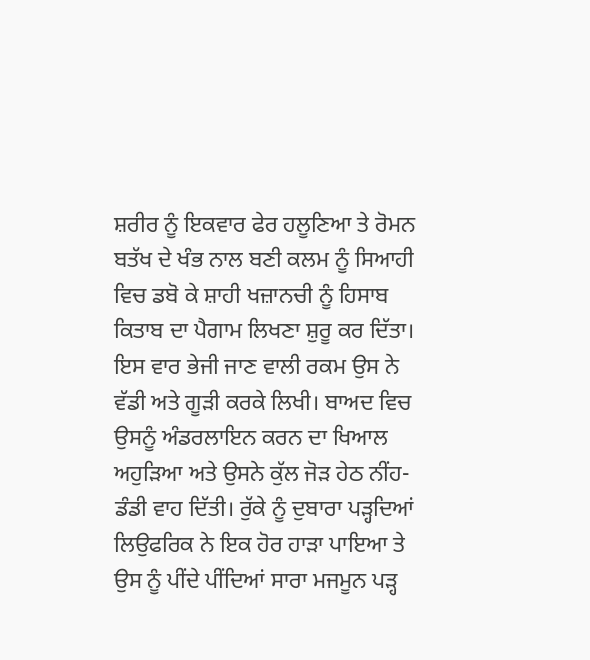ਸ਼ਰੀਰ ਨੂੰ ਇਕਵਾਰ ਫੇਰ ਹਲੂਣਿਆ ਤੇ ਰੋਮਨ ਬਤੱਖ ਦੇ ਖੰਭ ਨਾਲ ਬਣੀ ਕਲਮ ਨੂੰ ਸਿਆਹੀ ਵਿਚ ਡਬੋ ਕੇ ਸ਼ਾਹੀ ਖਜ਼ਾਨਚੀ ਨੂੰ ਹਿਸਾਬ ਕਿਤਾਬ ਦਾ ਪੈਗਾਮ ਲਿਖਣਾ ਸ਼ੁਰੂ ਕਰ ਦਿੱਤਾ। ਇਸ ਵਾਰ ਭੇਜੀ ਜਾਣ ਵਾਲੀ ਰਕਮ ਉਸ ਨੇ ਵੱਡੀ ਅਤੇ ਗੂੜੀ ਕਰਕੇ ਲਿਖੀ। ਬਾਅਦ ਵਿਚ ਉਸਨੂੰ ਅੰਡਰਲਾਇਨ ਕਰਨ ਦਾ ਖਿਆਲ ਅਹੁੜਿਆ ਅਤੇ ਉਸਨੇ ਕੁੱਲ ਜੋੜ ਹੇਠ ਨੀਂਹ-ਡੰਡੀ ਵਾਹ ਦਿੱਤੀ। ਰੁੱਕੇ ਨੂੰ ਦੁਬਾਰਾ ਪੜ੍ਹਦਿਆਂ ਲਿਉਫਰਿਕ ਨੇ ਇਕ ਹੋਰ ਹਾੜਾ ਪਾਇਆ ਤੇ ਉਸ ਨੂੰ ਪੀਂਦੇ ਪੀਂਦਿਆਂ ਸਾਰਾ ਮਜਮੂਨ ਪੜ੍ਹ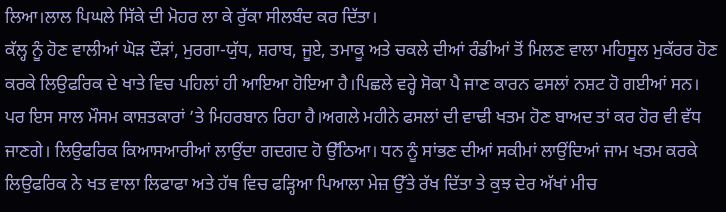ਲਿਆ।ਲਾਲ ਪਿਘਲੇ ਸਿੱਕੇ ਦੀ ਮੋਹਰ ਲਾ ਕੇ ਰੁੱਕਾ ਸੀਲਬੰਦ ਕਰ ਦਿੱਤਾ।
ਕੱਲ੍ਹ ਨੂੰ ਹੋਣ ਵਾਲੀਆਂ ਘੋੜ ਦੌੜਾਂ, ਮੁਰਗਾ-ਯੁੱਧ, ਸ਼ਰਾਬ, ਜੂਏ, ਤਮਾਕੂ ਅਤੇ ਚਕਲੇ ਦੀਆਂ ਰੰਡੀਆਂ ਤੋਂ ਮਿਲਣ ਵਾਲਾ ਮਹਿਸੂਲ ਮੁਕੱਰਰ ਹੋਣ ਕਰਕੇ ਲਿਉਫਰਿਕ ਦੇ ਖਾਤੇ ਵਿਚ ਪਹਿਲਾਂ ਹੀ ਆਇਆ ਹੋਇਆ ਹੈ।ਪਿਛਲੇ ਵਰ੍ਹੇ ਸੋਕਾ ਪੈ ਜਾਣ ਕਾਰਨ ਫਸਲਾਂ ਨਸ਼ਟ ਹੋ ਗਈਆਂ ਸਨ। ਪਰ ਇਸ ਸਾਲ ਮੌਸਮ ਕਾਸ਼ਤਕਾਰਾਂ ’ਤੇ ਮਿਹਰਬਾਨ ਰਿਹਾ ਹੈ।ਅਗਲੇ ਮਹੀਨੇ ਫਸਲਾਂ ਦੀ ਵਾਢੀ ਖਤਮ ਹੋਣ ਬਾਅਦ ਤਾਂ ਕਰ ਹੋਰ ਵੀ ਵੱਧ ਜਾਣਗੇ। ਲਿਉਫਰਿਕ ਕਿਆਸਆਰੀਆਂ ਲਾਉਂਦਾ ਗਦਗਦ ਹੋ ਉੱਠਿਆ। ਧਨ ਨੂੰ ਸਾਂਭਣ ਦੀਆਂ ਸਕੀਮਾਂ ਲਾਉਂਦਿਆਂ ਜਾਮ ਖਤਮ ਕਰਕੇ ਲਿਉਫਰਿਕ ਨੇ ਖਤ ਵਾਲਾ ਲਿਫਾਫਾ ਅਤੇ ਹੱਥ ਵਿਚ ਫੜ੍ਹਿਆ ਪਿਆਲਾ ਮੇਜ਼ ਉੱਤੇ ਰੱਖ ਦਿੱਤਾ ਤੇ ਕੁਝ ਦੇਰ ਅੱਖਾਂ ਮੀਚ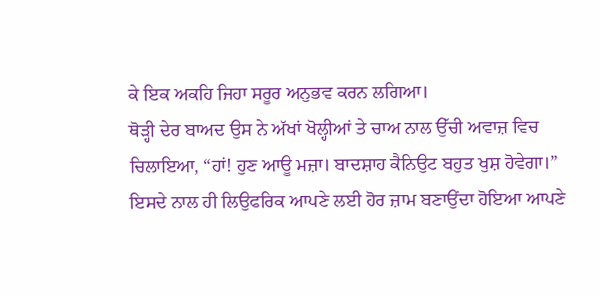ਕੇ ਇਕ ਅਕਹਿ ਜਿਹਾ ਸਰੂਰ ਅਨੁਭਵ ਕਰਨ ਲਗਿਆ।
ਥੋੜ੍ਹੀ ਦੇਰ ਬਾਅਦ ਉਸ ਨੇ ਅੱਖਾਂ ਖੋਲ੍ਹੀਆਂ ਤੇ ਚਾਅ ਨਾਲ ਉੱਚੀ ਅਵਾਜ਼ ਵਿਚ ਚਿਲਾਇਆ, “ਹਾਂ! ਹੁਣ ਆਊ ਮਜ਼ਾ। ਬਾਦਸ਼ਾਹ ਕੈਨਿਉਟ ਬਹੁਤ ਖੁਸ਼ ਹੋਵੇਗਾ।”
ਇਸਦੇ ਨਾਲ ਹੀ ਲਿਉਫਰਿਕ ਆਪਣੇ ਲਈ ਹੋਰ ਜ਼ਾਮ ਬਣਾਉਂਦਾ ਹੋਇਆ ਆਪਣੇ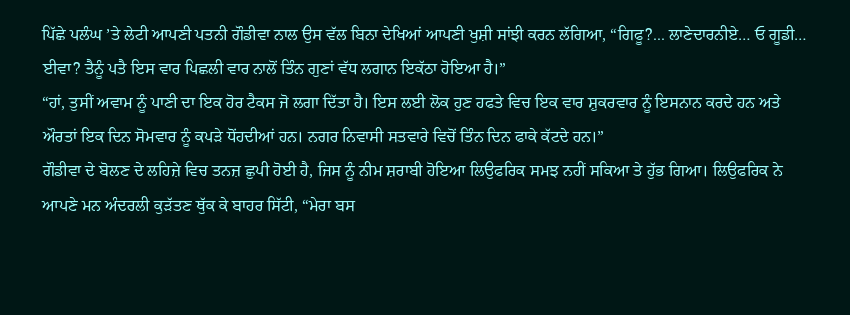ਪਿੱਛੇ ਪਲੰਘ ’ਤੇ ਲੇਟੀ ਆਪਣੀ ਪਤਨੀ ਗੌਡੀਵਾ ਨਾਲ ਉਸ ਵੱਲ ਬਿਨਾ ਦੇਖਿਆਂ ਆਪਣੀ ਖੁਸ਼ੀ ਸਾਂਝੀ ਕਰਨ ਲੱਗਿਆ, “ਗਿਫੂ?... ਲਾਣੇਦਾਰਨੀਏ… ਓ ਗੂਡੀ… ਈਵਾ? ਤੈਨੂੰ ਪਤੈ ਇਸ ਵਾਰ ਪਿਛਲੀ ਵਾਰ ਨਾਲੋਂ ਤਿੰਨ ਗੁਣਾਂ ਵੱਧ ਲਗਾਨ ਇਕੱਠਾ ਹੋਇਆ ਹੈ।”
“ਹਾਂ, ਤੁਸੀਂ ਅਵਾਮ ਨੂੰ ਪਾਣੀ ਦਾ ਇਕ ਹੋਰ ਟੈਕਸ ਜੋ ਲਗਾ ਦਿੱਤਾ ਹੈ। ਇਸ ਲਈ ਲੋਕ ਹੁਣ ਹਫਤੇ ਵਿਚ ਇਕ ਵਾਰ ਸ਼ੁਕਰਵਾਰ ਨੂੰ ਇਸਨਾਨ ਕਰਦੇ ਹਨ ਅਤੇ ਔਰਤਾਂ ਇਕ ਦਿਨ ਸੋਮਵਾਰ ਨੂੰ ਕਪੜੇ ਧੋਂਹਦੀਆਂ ਹਨ। ਨਗਰ ਨਿਵਾਸੀ ਸਤਵਾਰੇ ਵਿਚੋਂ ਤਿੰਨ ਦਿਨ ਫਾਕੇ ਕੱਟਦੇ ਹਨ।”
ਗੌਡੀਵਾ ਦੇ ਬੋਲਣ ਦੇ ਲਹਿਜ਼ੇ ਵਿਚ ਤਨਜ਼ ਛੁਪੀ ਹੋਈ ਹੈ, ਜਿਸ ਨੂੰ ਨੀਮ ਸ਼ਰਾਬੀ ਹੋਇਆ ਲਿਉਫਰਿਕ ਸਮਝ ਨਹੀਂ ਸਕਿਆ ਤੇ ਹੁੱਭ ਗਿਆ। ਲਿਉਫਰਿਕ ਨੇ ਆਪਣੇ ਮਨ ਅੰਦਰਲੀ ਕੁੜੱਤਣ ਥੁੱਕ ਕੇ ਬਾਹਰ ਸਿੱਟੀ, “ਮੇਰਾ ਬਸ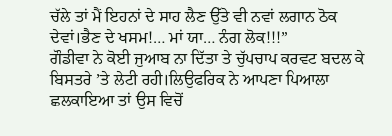ਚੱਲੇ ਤਾਂ ਮੈਂ ਇਹਨਾਂ ਦੇ ਸਾਹ ਲੈਣ ਉੱਤੇ ਵੀ ਨਵਾਂ ਲਗਾਨ ਠੋਕ ਦੇਵਾਂ।ਭੈਣ ਦੇ ਖਸਮ!… ਮਾਂ ਯਾ… ਨੰਗ ਲੋਕ!!!”
ਗੌਡੀਵਾ ਨੇ ਕੋਈ ਜੁਆਬ ਨਾ ਦਿੱਤਾ ਤੇ ਚੁੱਪਚਾਪ ਕਰਵਟ ਬਦਲ ਕੇ ਬਿਸਤਰੇ ’ਤੇ ਲੇਟੀ ਰਹੀ।ਲਿਉਫਰਿਕ ਨੇ ਆਪਣਾ ਪਿਆਲਾ ਛਲਕਾਇਆ ਤਾਂ ਉਸ ਵਿਚੋਂ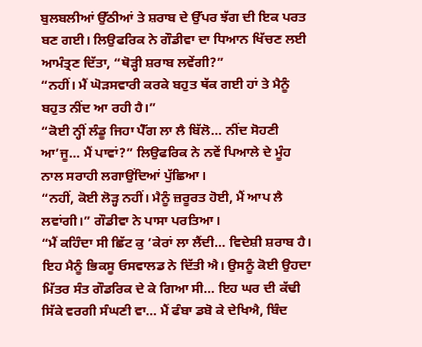ਬੁਲਬਲੀਆਂ ਉੱਠੀਆਂ ਤੇ ਸ਼ਰਾਬ ਦੇ ਉੱਪਰ ਝੱਗ ਦੀ ਇਕ ਪਰਤ ਬਣ ਗਈ। ਲਿਉਫਰਿਕ ਨੇ ਗੌਡੀਵਾ ਦਾ ਧਿਆਨ ਖਿੱਚਣ ਲਈ ਆਮੰਤ੍ਰਣ ਦਿੱਤਾ, “ਥੋੜ੍ਹੀ ਸ਼ਰਾਬ ਲਵੇਂਗੀ?”
“ਨਹੀਂ। ਮੈਂ ਘੋੜਸਵਾਰੀ ਕਰਕੇ ਬਹੁਤ ਥੱਕ ਗਈ ਹਾਂ ਤੇ ਮੈਨੂੰ ਬਹੁਤ ਨੀਂਦ ਆ ਰਹੀ ਹੈ।”
“ਕੋਈ ਨ੍ਹੀਂ ਲੰਡੂ ਜਿਹਾ ਪੈੱਗ ਲਾ ਲੈ ਬਿੱਲੋ… ਨੀਂਦ ਸੋਹਣੀ ਆ’ਜੂ… ਮੈਂ ਪਾਵਾਂ?” ਲਿਉਫਰਿਕ ਨੇ ਨਵੇਂ ਪਿਆਲੇ ਦੇ ਮੂੰਹ ਨਾਲ ਸਰਾਹੀ ਲਗਾਉਂਦਿਆਂ ਪੁੱਛਿਆ।
“ਨਹੀਂ, ਕੋਈ ਲੋੜ੍ਹ ਨਹੀਂ। ਮੈਨੂੰ ਜ਼ਰੂਰਤ ਹੋਈ, ਮੈਂ ਆਪ ਲੈ ਲਵਾਂਗੀ।” ਗੌਡੀਵਾ ਨੇ ਪਾਸਾ ਪਰਤਿਆ।
“ਮੈਂ ਕਹਿੰਦਾ ਸੀ ਛਿੱਟ ਕੁ ’ਕੇਰਾਂ ਲਾ ਲੈਂਦੀ… ਵਿਦੇਸ਼ੀ ਸ਼ਰਾਬ ਹੈ। ਇਹ ਮੈਨੂੰ ਭਿਕਸੂ ਓਸਵਾਲਡ ਨੇ ਦਿੱਤੀ ਐ। ਉਸਨੂੰ ਕੋਈ ਉਹਦਾ ਮਿੱਤਰ ਸੰਤ ਗੌਡਰਿਕ ਦੇ ਕੇ ਗਿਆ ਸੀ… ਇਹ ਘਰ ਦੀ ਕੱਢੀ ਸਿੱਕੇ ਵਰਗੀ ਸੰਘਣੀ ਵਾ… ਮੈਂ ਫੰਬਾ ਡਬੋ ਕੇ ਦੇਖਿਐ, ਬਿੰਦ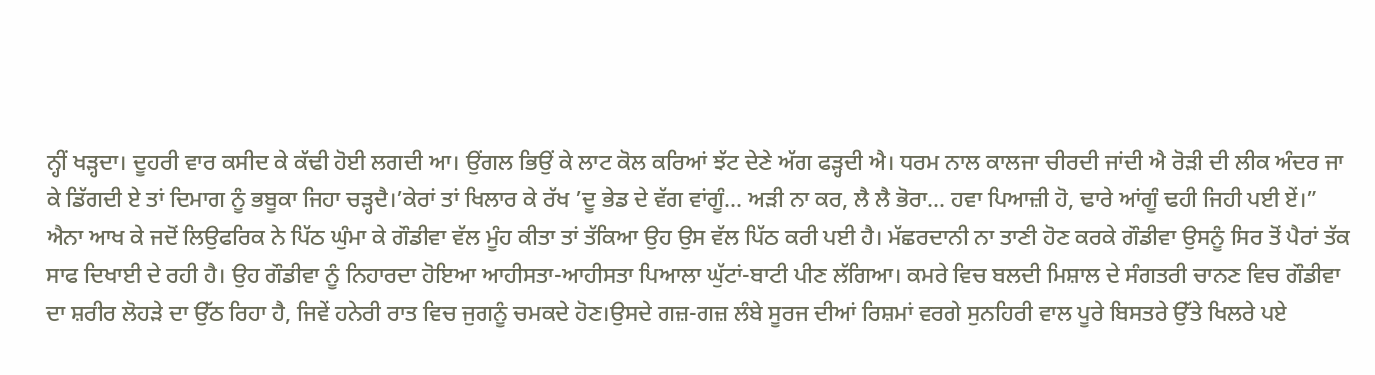ਨ੍ਹੀਂ ਖੜ੍ਹਦਾ। ਦੂਹਰੀ ਵਾਰ ਕਸੀਦ ਕੇ ਕੱਢੀ ਹੋਈ ਲਗਦੀ ਆ। ਉਂਗਲ ਭਿਉਂ ਕੇ ਲਾਟ ਕੋਲ ਕਰਿਆਂ ਝੱਟ ਦੇਣੇ ਅੱਗ ਫੜ੍ਹਦੀ ਐ। ਧਰਮ ਨਾਲ ਕਾਲਜਾ ਚੀਰਦੀ ਜਾਂਦੀ ਐ ਰੋੜੀ ਦੀ ਲੀਕ ਅੰਦਰ ਜਾ ਕੇ ਡਿੱਗਦੀ ਏ ਤਾਂ ਦਿਮਾਗ ਨੂੰ ਭਬੂਕਾ ਜਿਹਾ ਚੜ੍ਹਦੈ।’ਕੇਰਾਂ ਤਾਂ ਖਿਲਾਰ ਕੇ ਰੱਖ ’ਦੂ ਭੇਡ ਦੇ ਵੱਗ ਵਾਂਗੂੰ… ਅੜੀ ਨਾ ਕਰ, ਲੈ ਲੈ ਭੋਰਾ… ਹਵਾ ਪਿਆਜ਼ੀ ਹੋ, ਢਾਰੇ ਆਂਗੂੰ ਢਹੀ ਜਿਹੀ ਪਈ ਏਂ।” ਐਨਾ ਆਖ ਕੇ ਜਦੋਂ ਲਿਉਫਰਿਕ ਨੇ ਪਿੱਠ ਘੁੰਮਾ ਕੇ ਗੌਡੀਵਾ ਵੱਲ ਮੂੰਹ ਕੀਤਾ ਤਾਂ ਤੱਕਿਆ ਉਹ ਉਸ ਵੱਲ ਪਿੱਠ ਕਰੀ ਪਈ ਹੈ। ਮੱਛਰਦਾਨੀ ਨਾ ਤਾਣੀ ਹੋਣ ਕਰਕੇ ਗੌਡੀਵਾ ਉਸਨੂੰ ਸਿਰ ਤੋਂ ਪੈਰਾਂ ਤੱਕ ਸਾਫ ਦਿਖਾਈ ਦੇ ਰਹੀ ਹੈ। ਉਹ ਗੌਡੀਵਾ ਨੂੰ ਨਿਹਾਰਦਾ ਹੋਇਆ ਆਹੀਸਤਾ-ਆਹੀਸਤਾ ਪਿਆਲਾ ਘੁੱਟਾਂ-ਬਾਟੀ ਪੀਣ ਲੱਗਿਆ। ਕਮਰੇ ਵਿਚ ਬਲਦੀ ਮਿਸ਼ਾਲ ਦੇ ਸੰਗਤਰੀ ਚਾਨਣ ਵਿਚ ਗੌਡੀਵਾ ਦਾ ਸ਼ਰੀਰ ਲੋਹੜੇ ਦਾ ਉੱਠ ਰਿਹਾ ਹੈ, ਜਿਵੇਂ ਹਨੇਰੀ ਰਾਤ ਵਿਚ ਜੁਗਨੂੰ ਚਮਕਦੇ ਹੋਣ।ਉਸਦੇ ਗਜ਼-ਗਜ਼ ਲੰਬੇ ਸੂਰਜ ਦੀਆਂ ਰਿਸ਼ਮਾਂ ਵਰਗੇ ਸੁਨਹਿਰੀ ਵਾਲ ਪੂਰੇ ਬਿਸਤਰੇ ਉੱਤੇ ਖਿਲਰੇ ਪਏ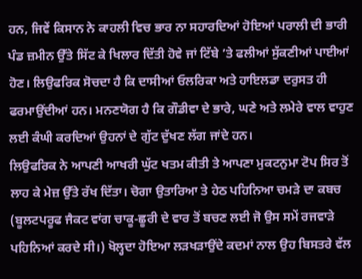ਹਨ, ਜਿਵੇਂ ਕਿਸਾਨ ਨੇ ਕਾਹਲੀ ਵਿਚ ਭਾਰ ਨਾ ਸਹਾਰਦਿਆਂ ਹੋਇਆਂ ਪਰਾਲੀ ਦੀ ਭਾਰੀ ਪੰਡ ਜ਼ਮੀਨ ਉੱਤੇ ਸਿੱਟ ਕੇ ਖਿਲਾਰ ਦਿੱਤੀ ਹੋਵੇ ਜਾਂ ਟਿੱਬੇ ’ਤੇ ਫਲੀਆਂ ਸੁੱਕਣੀਆਂ ਪਾਈਆਂ ਹੋਣ। ਲਿਉਫਰਿਕ ਸੋਚਦਾ ਹੈ ਕਿ ਦਾਸੀਆਂ ਓਲਰਿਕਾ ਅਤੇ ਹਾਇਲਡਾ ਦਰੁਸਤ ਹੀ ਫਰਮਾਉਂਦੀਆਂ ਹਨ। ਮਨਣਯੋਗ ਹੈ ਕਿ ਗੌਡੀਵਾ ਦੇ ਭਾਰੇ, ਘਣੇ ਅਤੇ ਲਮੇਰੇ ਵਾਲ ਵਾਹੁਣ ਲਈ ਕੰਘੀ ਕਰਦਿਆਂ ਉਹਨਾਂ ਦੇ ਗੁੱਟ ਦੁੱਖਣ ਲੱਗ ਜਾਂਦੇ ਹਨ।
ਲਿਉਫਰਿਕ ਨੇ ਆਪਣੀ ਆਖਰੀ ਘੁੱਟ ਖਤਮ ਕੀਤੀ ਤੇ ਆਪਣਾ ਮੁਕਟਨੁਮਾ ਟੋਪ ਸਿਰ ਤੋਂ ਲਾਹ ਕੇ ਮੇਜ਼ ਉੱਤੇ ਰੱਖ ਦਿੱਤਾ। ਚੋਗਾ ਉਤਾਰਿਆ ਤੇ ਹੇਠ ਪਹਿਨਿਆ ਚਮੜੇ ਦਾ ਕਬਚ (ਬੂਲਟਪਰੂਫ ਜੈਕਟ ਵਾਂਗ ਚਾਕੂ-ਛੂਰੀ ਦੇ ਵਾਰ ਤੋਂ ਬਚਣ ਲਈ ਜੋ ਉਸ ਸਮੇਂ ਰਜਵਾੜੇ ਪਹਿਨਿਆਂ ਕਰਦੇ ਸੀ।) ਖੋਲ੍ਹਦਾ ਹੋਇਆ ਲੜਖੜਾਉਂਦੇ ਕਦਮਾਂ ਨਾਲ ਉਹ ਬਿਸਤਰੇ ਵੱਲ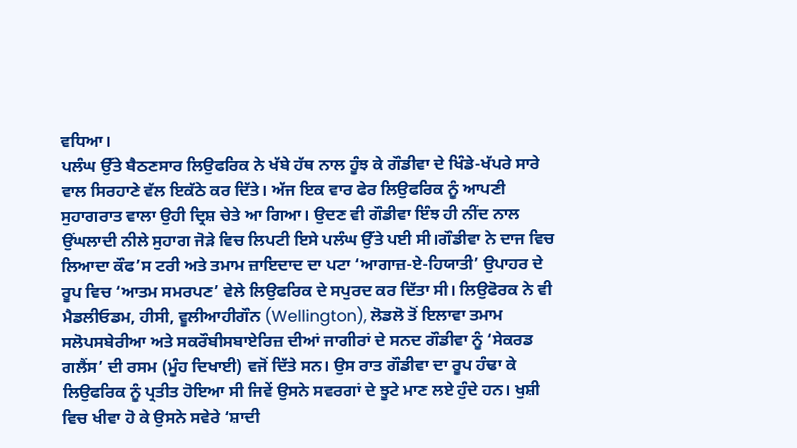ਵਧਿਆ।
ਪਲੰਘ ਉੱਤੇ ਬੈਠਣਸਾਰ ਲਿਉਫਰਿਕ ਨੇ ਖੱਬੇ ਹੱਥ ਨਾਲ ਹੂੰਝ ਕੇ ਗੌਡੀਵਾ ਦੇ ਖਿੰਡੇ-ਖੱਪਰੇ ਸਾਰੇ ਵਾਲ ਸਿਰਹਾਣੇ ਵੱਲ ਇਕੱਠੇ ਕਰ ਦਿੱਤੇ। ਅੱਜ ਇਕ ਵਾਰ ਫੇਰ ਲਿਉਫਰਿਕ ਨੂੰ ਆਪਣੀ ਸੁਹਾਗਰਾਤ ਵਾਲਾ ਉਹੀ ਦ੍ਰਿਸ਼ ਚੇਤੇ ਆ ਗਿਆ। ਉਦਣ ਵੀ ਗੌਡੀਵਾ ਇੰਝ ਹੀ ਨੀਂਦ ਨਾਲ ਉਂਘਲਾਦੀ ਨੀਲੇ ਸੁਹਾਗ ਜੋੜੇ ਵਿਚ ਲਿਪਟੀ ਇਸੇ ਪਲੰਘ ਉੱਤੇ ਪਈ ਸੀ।ਗੌਡੀਵਾ ਨੇ ਦਾਜ ਵਿਚ ਲਿਆਦਾ ਕੌਫ’ਸ ਟਰੀ ਅਤੇ ਤਮਾਮ ਜ਼ਾਇਦਾਦ ਦਾ ਪਟਾ ‘ਆਗਾਜ਼-ਏ-ਹਿਯਾਤੀ’ ਉਪਾਹਰ ਦੇ ਰੂਪ ਵਿਚ ‘ਆਤਮ ਸਮਰਪਣ’ ਵੇਲੇ ਲਿਉਫਰਿਕ ਦੇ ਸਪੁਰਦ ਕਰ ਦਿੱਤਾ ਸੀ। ਲਿਉਫੋਰਕ ਨੇ ਵੀ ਮੈਡਲੀਓਡਮ, ਹੀਸੀ, ਵੂਲੀਆਹੀਗੌਨ (Wellington), ਲੋਡਲੋ ਤੋਂ ਇਲਾਵਾ ਤਮਾਮ ਸਲੋਪਸਬੇਰੀਆ ਅਤੇ ਸਕਰੌਬੀਸਬਾਏਰਿਜ਼ ਦੀਆਂ ਜਾਗੀਰਾਂ ਦੇ ਸਨਦ ਗੌਡੀਵਾ ਨੂੰ ‘ਸੇਕਰਡ ਗਲੈਂਸ’ ਦੀ ਰਸਮ (ਮੂੰਹ ਦਿਖਾਈ) ਵਜੋਂ ਦਿੱਤੇ ਸਨ। ਉਸ ਰਾਤ ਗੌਡੀਵਾ ਦਾ ਰੂਪ ਹੰਢਾ ਕੇ ਲਿਉਫਰਿਕ ਨੂੰ ਪ੍ਰਤੀਤ ਹੋਇਆ ਸੀ ਜਿਵੇਂ ਉਸਨੇ ਸਵਰਗਾਂ ਦੇ ਝੂਟੇ ਮਾਣ ਲਏ ਹੁੰਦੇ ਹਨ। ਖੁਸ਼ੀ ਵਿਚ ਖੀਵਾ ਹੋ ਕੇ ਉਸਨੇ ਸਵੇਰੇ ‘ਸ਼ਾਦੀ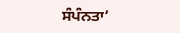ਸੰਪੰਨਤਾ’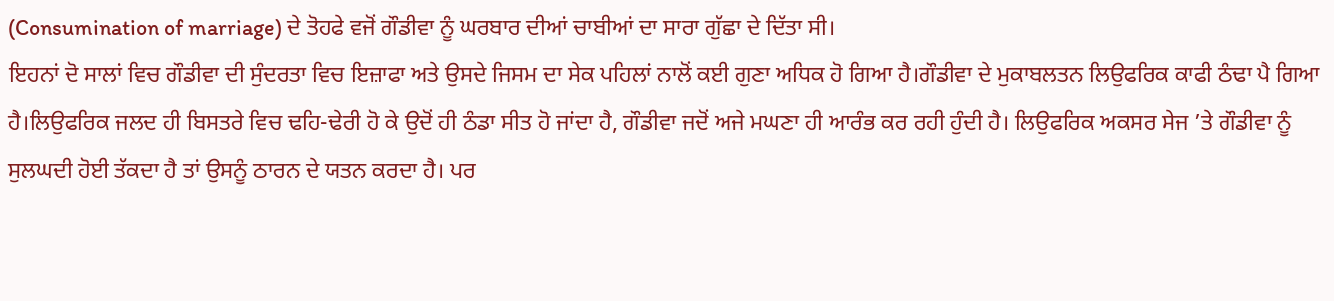(Consumination of marriage) ਦੇ ਤੋਹਫੇ ਵਜੋਂ ਗੌਡੀਵਾ ਨੂੰ ਘਰਬਾਰ ਦੀਆਂ ਚਾਬੀਆਂ ਦਾ ਸਾਰਾ ਗੁੱਛਾ ਦੇ ਦਿੱਤਾ ਸੀ।
ਇਹਨਾਂ ਦੋ ਸਾਲਾਂ ਵਿਚ ਗੌਡੀਵਾ ਦੀ ਸੁੰਦਰਤਾ ਵਿਚ ਇਜ਼ਾਫਾ ਅਤੇ ਉਸਦੇ ਜਿਸਮ ਦਾ ਸੇਕ ਪਹਿਲਾਂ ਨਾਲੋਂ ਕਈ ਗੁਣਾ ਅਧਿਕ ਹੋ ਗਿਆ ਹੈ।ਗੌਡੀਵਾ ਦੇ ਮੁਕਾਬਲਤਨ ਲਿਉਫਰਿਕ ਕਾਫੀ ਠੰਢਾ ਪੈ ਗਿਆ ਹੈ।ਲਿਉਫਰਿਕ ਜਲਦ ਹੀ ਬਿਸਤਰੇ ਵਿਚ ਢਹਿ-ਢੇਰੀ ਹੋ ਕੇ ਉਦੋਂ ਹੀ ਠੰਡਾ ਸੀਤ ਹੋ ਜਾਂਦਾ ਹੈ, ਗੌਡੀਵਾ ਜਦੋਂ ਅਜੇ ਮਘਣਾ ਹੀ ਆਰੰਭ ਕਰ ਰਹੀ ਹੁੰਦੀ ਹੈ। ਲਿਉਫਰਿਕ ਅਕਸਰ ਸੇਜ ’ਤੇ ਗੌਡੀਵਾ ਨੂੰ ਸੁਲਘਦੀ ਹੋਈ ਤੱਕਦਾ ਹੈ ਤਾਂ ਉਸਨੂੰ ਠਾਰਨ ਦੇ ਯਤਨ ਕਰਦਾ ਹੈ। ਪਰ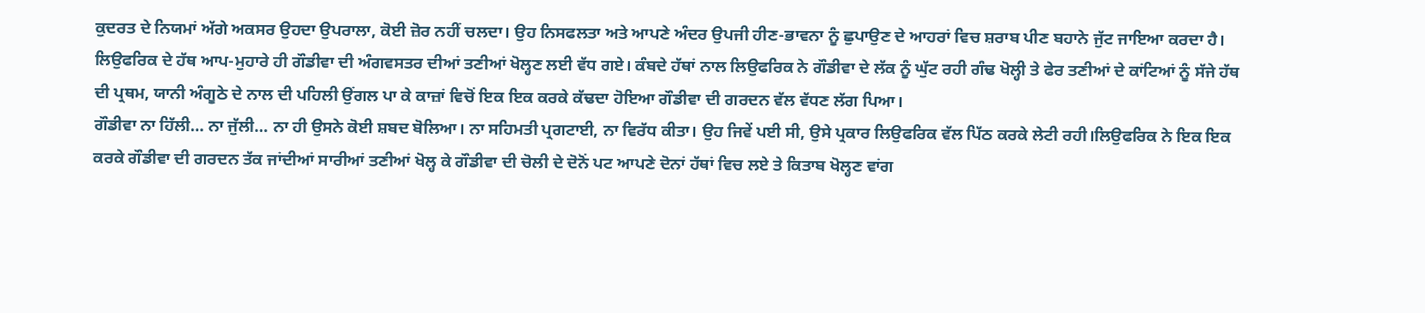ਕੁਦਰਤ ਦੇ ਨਿਯਮਾਂ ਅੱਗੇ ਅਕਸਰ ਉਹਦਾ ਉਪਰਾਲਾ, ਕੋਈ ਜ਼ੋਰ ਨਹੀਂ ਚਲਦਾ। ਉਹ ਨਿਸਫਲਤਾ ਅਤੇ ਆਪਣੇ ਅੰਦਰ ਉਪਜੀ ਹੀਣ-ਭਾਵਨਾ ਨੂੰ ਛੁਪਾਉਣ ਦੇ ਆਹਰਾਂ ਵਿਚ ਸ਼ਰਾਬ ਪੀਣ ਬਹਾਨੇ ਜੁੱਟ ਜਾਇਆ ਕਰਦਾ ਹੈ।
ਲਿਉਫਰਿਕ ਦੇ ਹੱਥ ਆਪ-ਮੁਹਾਰੇ ਹੀ ਗੌਡੀਵਾ ਦੀ ਅੰਗਵਸਤਰ ਦੀਆਂ ਤਣੀਆਂ ਖੋਲ੍ਹਣ ਲਈ ਵੱਧ ਗਏ। ਕੰਬਦੇ ਹੱਥਾਂ ਨਾਲ ਲਿਉਫਰਿਕ ਨੇ ਗੌਡੀਵਾ ਦੇ ਲੱਕ ਨੂੰ ਘੁੱਟ ਰਹੀ ਗੰਢ ਖੋਲ੍ਹੀ ਤੇ ਫੇਰ ਤਣੀਆਂ ਦੇ ਕਾਂਟਿਆਂ ਨੂੰ ਸੱਜੇ ਹੱਥ ਦੀ ਪ੍ਰਥਮ, ਯਾਨੀ ਅੰਗੂਠੇ ਦੇ ਨਾਲ ਦੀ ਪਹਿਲੀ ਉਂਗਲ ਪਾ ਕੇ ਕਾਜ਼ਾਂ ਵਿਚੋਂ ਇਕ ਇਕ ਕਰਕੇ ਕੱਢਦਾ ਹੋਇਆ ਗੌਡੀਵਾ ਦੀ ਗਰਦਨ ਵੱਲ ਵੱਧਣ ਲੱਗ ਪਿਆ।
ਗੌਡੀਵਾ ਨਾ ਹਿੱਲੀ… ਨਾ ਜੁੱਲੀ… ਨਾ ਹੀ ਉਸਨੇ ਕੋਈ ਸ਼ਬਦ ਬੋਲਿਆ। ਨਾ ਸਹਿਮਤੀ ਪ੍ਰਗਟਾਈ, ਨਾ ਵਿਰੱਧ ਕੀਤਾ। ਉਹ ਜਿਵੇਂ ਪਈ ਸੀ, ਉਸੇ ਪ੍ਰਕਾਰ ਲਿਉਫਰਿਕ ਵੱਲ ਪਿੱਠ ਕਰਕੇ ਲੇਟੀ ਰਹੀ।ਲਿਉਫਰਿਕ ਨੇ ਇਕ ਇਕ ਕਰਕੇ ਗੌਡੀਵਾ ਦੀ ਗਰਦਨ ਤੱਕ ਜਾਂਦੀਆਂ ਸਾਰੀਆਂ ਤਣੀਆਂ ਖੋਲ੍ਹ ਕੇ ਗੌਡੀਵਾ ਦੀ ਚੋਲੀ ਦੇ ਦੋਨੋਂ ਪਟ ਆਪਣੇ ਦੋਨਾਂ ਹੱਥਾਂ ਵਿਚ ਲਏ ਤੇ ਕਿਤਾਬ ਖੋਲ੍ਹਣ ਵਾਂਗ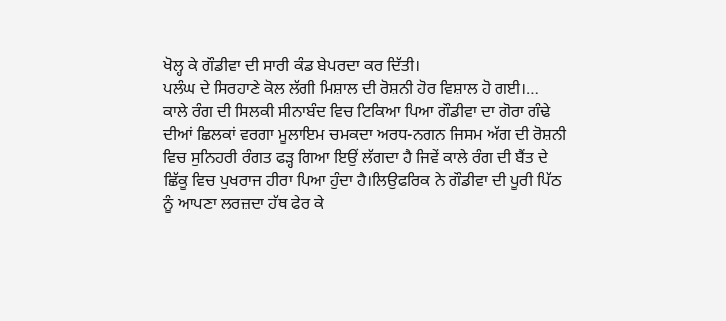ਖੋਲ੍ਹ ਕੇ ਗੌਡੀਵਾ ਦੀ ਸਾਰੀ ਕੰਡ ਬੇਪਰਦਾ ਕਰ ਦਿੱਤੀ।
ਪਲੰਘ ਦੇ ਸਿਰਹਾਣੇ ਕੋਲ ਲੱਗੀ ਮਿਸ਼ਾਲ ਦੀ ਰੋਸ਼ਨੀ ਹੋਰ ਵਿਸ਼ਾਲ ਹੋ ਗਈ।…
ਕਾਲੇ ਰੰਗ ਦੀ ਸਿਲਕੀ ਸੀਨਾਬੰਦ ਵਿਚ ਟਿਕਿਆ ਪਿਆ ਗੌਡੀਵਾ ਦਾ ਗੋਰਾ ਗੰਢੇ ਦੀਆਂ ਛਿਲਕਾਂ ਵਰਗਾ ਮੂਲਾਇਮ ਚਮਕਦਾ ਅਰਧ-ਨਗਨ ਜਿਸਮ ਅੱਗ ਦੀ ਰੋਸ਼ਨੀ ਵਿਚ ਸੁਨਿਹਰੀ ਰੰਗਤ ਫੜ੍ਹ ਗਿਆ ਇਉਂ ਲੱਗਦਾ ਹੈ ਜਿਵੇਂ ਕਾਲੇ ਰੰਗ ਦੀ ਬੈਂਤ ਦੇ ਛਿੱਕੂ ਵਿਚ ਪੁਖਰਾਜ ਹੀਰਾ ਪਿਆ ਹੁੰਦਾ ਹੈ।ਲਿਉਫਰਿਕ ਨੇ ਗੌਡੀਵਾ ਦੀ ਪੂਰੀ ਪਿੱਠ ਨੂੰ ਆਪਣਾ ਲਰਜ਼ਦਾ ਹੱਥ ਫੇਰ ਕੇ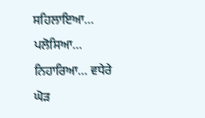ਸਹਿਲਾਇਆ… ਪਲੋਸਿਆ… ਨਿਹਾਰਿਆ… ਵਧੇਰੇ ਘੋੜ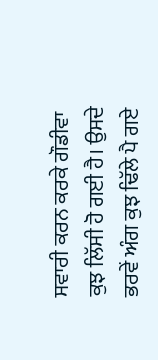ਸਵਾਰੀ ਕਰਨ ਕਰਕੇ ਗੌਡੀਵਾ ਕੁਝ ਲਿੱਸੀ ਹੋ ਗਈ ਹੈ। ਉਸਦੇ ਭਰਵੇਂ ਅੰਗ ਕੁਝ ਢਿੱਲੇ ਪੈ ਗਏ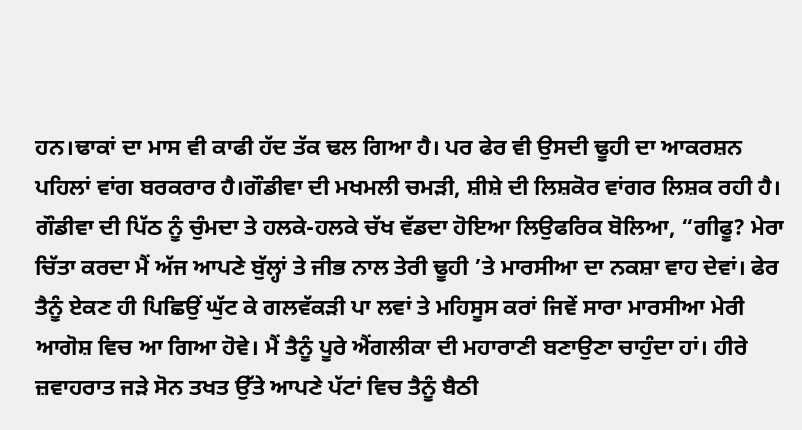ਹਨ।ਢਾਕਾਂ ਦਾ ਮਾਸ ਵੀ ਕਾਫੀ ਹੱਦ ਤੱਕ ਢਲ ਗਿਆ ਹੈ। ਪਰ ਫੇਰ ਵੀ ਉਸਦੀ ਢੂਹੀ ਦਾ ਆਕਰਸ਼ਨ ਪਹਿਲਾਂ ਵਾਂਗ ਬਰਕਰਾਰ ਹੈ।ਗੌਡੀਵਾ ਦੀ ਮਖਮਲੀ ਚਮੜੀ, ਸ਼ੀਸ਼ੇ ਦੀ ਲਿਸ਼ਕੋਰ ਵਾਂਗਰ ਲਿਸ਼ਕ ਰਹੀ ਹੈ।
ਗੌਡੀਵਾ ਦੀ ਪਿੱਠ ਨੂੰ ਚੁੰਮਦਾ ਤੇ ਹਲਕੇ-ਹਲਕੇ ਚੱਖ ਵੱਡਦਾ ਹੋਇਆ ਲਿਉਫਰਿਕ ਬੋਲਿਆ, “ਗੀਫੂ? ਮੇਰਾ ਚਿੱਤਾ ਕਰਦਾ ਮੈਂ ਅੱਜ ਆਪਣੇ ਬੁੱਲ੍ਹਾਂ ਤੇ ਜੀਭ ਨਾਲ ਤੇਰੀ ਢੂਹੀ ’ਤੇ ਮਾਰਸੀਆ ਦਾ ਨਕਸ਼ਾ ਵਾਹ ਦੇਵਾਂ। ਫੇਰ ਤੈਨੂੰ ਏਕਣ ਹੀ ਪਿਛਿਉਂ ਘੁੱਟ ਕੇ ਗਲਵੱਕੜੀ ਪਾ ਲਵਾਂ ਤੇ ਮਹਿਸੂਸ ਕਰਾਂ ਜਿਵੇਂ ਸਾਰਾ ਮਾਰਸੀਆ ਮੇਰੀ ਆਗੋਸ਼ ਵਿਚ ਆ ਗਿਆ ਹੋਵੇ। ਮੈਂ ਤੈਨੂੰ ਪੂਰੇ ਐਂਗਲੀਕਾ ਦੀ ਮਹਾਰਾਣੀ ਬਣਾਉਣਾ ਚਾਹੁੰਦਾ ਹਾਂ। ਹੀਰੇ ਜ਼ਵਾਹਰਾਤ ਜੜੇ ਸੋਨ ਤਖਤ ਉੱਤੇ ਆਪਣੇ ਪੱਟਾਂ ਵਿਚ ਤੈਨੂੰ ਬੈਠੀ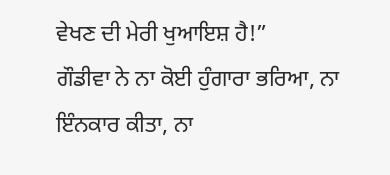ਵੇਖਣ ਦੀ ਮੇਰੀ ਖੁਆਇਸ਼ ਹੈ!”
ਗੌਡੀਵਾ ਨੇ ਨਾ ਕੋਈ ਹੁੰਗਾਰਾ ਭਰਿਆ, ਨਾ ਇੰਨਕਾਰ ਕੀਤਾ, ਨਾ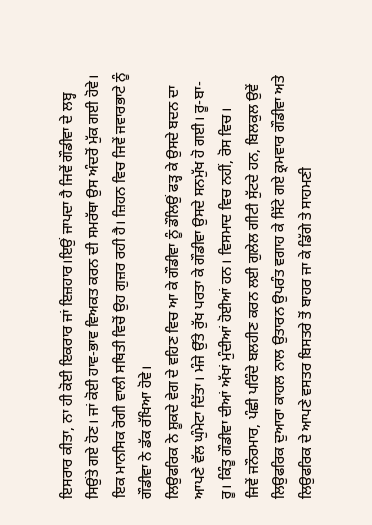ਇਸਰਾਰ ਕੀਤਾ, ਨਾ ਹੀ ਕੋਈ ਇਕਰਾਰ ਜਾਂ ਇਜ਼ਹਾਰ।ਇਉਂ ਜਾਪਦਾ ਹੈ ਜਿਵੇਂ ਗੌਡੀਵਾ ਦੇ ਲਬ੍ਹ ਸਿਉਂਤੇ ਗਏ ਹੋਣ। ਜਾਂ ਕੋਈ ਹਾਵ-ਭਾਵ ਵਿਅਕਤ ਕਰਨ ਦੀ ਸਮਰੱਥਾ ਉਸ ਅੰਦਰੋਂ ਮੁੱਕ ਗਈ ਹੋਵੇ। ਇਕ ਮਾਨਸਿਕ ਰੋਗੀ ਵਾਲੀ ਸਥਿਤੀ ਵਿਚੋਂ ਉਹ ਗੁਜ਼ਰ ਰਹੀ ਹੈ। ਜ਼ਿਹਨ ਵਿਚ ਜਿਵੇਂ ਜਵਾਰਭਾਟੇ ਨੂੰ ਗੌਡੀਵਾ ਨੇ ਡੱਕ ਰੱਖਿਆ ਹੋਵੇ।
ਲਿਉਫਰਿਕ ਨੇ ਸ਼ੂਕਦੇ ਵੇਗ ਦੇ ਵਹਿਣ ਵਿਚ ਆ ਕੇ ਗੌਡੀਵਾ ਨੂੰ ਡੌਲਿਉਂ ਫੜ੍ਹ ਕੇ ਉਸਦੇ ਬਦਨ ਦਾ ਆਪਣੇ ਵੱਲ ਘੁੰਮੇਟਾ ਦਿੱਤਾ। ਮੰਜੇ ਉੱਤੇ ਰੁੱਖ ਪਰਤਾ ਕੇ ਗੌਡੀਵਾ ਉਸਦੇ ਸਨਮੁੱਖ ਹੋ ਗਈ। ਰੂ-ਬਾ-ਰੂ। ਕਿੰਤੂ ਗੌਡੀਵਾ ਦੀਆਂ ਅੱਖਾਂ ਮੁੰਦੀਆਂ ਹੋਈਆਂ ਹਨ। ਵਿਸਮਾਦ ਵਿਚ ਨਹੀਂ, ਰੋਸ ਵਿਚ।
ਜਿਵੇਂ ਜਨੌਰਮਾਰ, ਪੰਛੀ ਪਰਿੰਦੇ ਬਲਹੀਣ ਕਰਨ ਲਈ ਗੁਲੇਲ ਗੀਟੀ ਸੁੱਟਦੇ ਹਨ, ਬਿਲਕੁਲ ਉਵੇਂ ਲਿਉਫਰਿਕ ਦੁਆਰਾ ਕਾਹਲ ਨਾਲ ਉਤਾਰਨ ਉਪਰੰਤ ਵਗਾਹ ਕੇ ਸਿੱਟੇ ਗਏ ਕ੍ਰਮਵਾਰ ਗੌਡੀਵਾ ਅਤੇ ਲਿਉਫਰਿਕ ਦੇ ਆਪਣੇ ਵਸਤਰ ਬਿਸਤਰੇ ਤੋਂ ਬਾਹਰ ਜਾ ਕੇ ਡਿੱਗੇ ਤੇ ਸਾਹਮਣੀ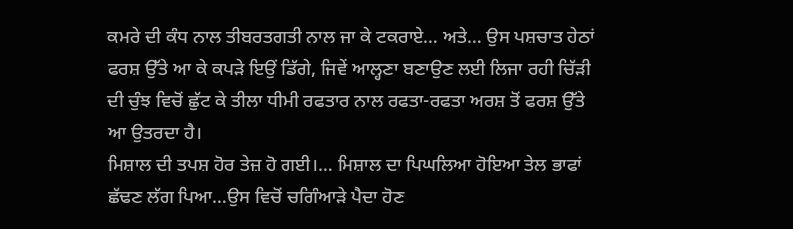ਕਮਰੇ ਦੀ ਕੰਧ ਨਾਲ ਤੀਬਰਤਗਤੀ ਨਾਲ ਜਾ ਕੇ ਟਕਰਾਏ… ਅਤੇ… ਉਸ ਪਸ਼ਚਾਤ ਹੇਠਾਂ ਫਰਸ਼ ਉੱਤੇ ਆ ਕੇ ਕਪੜੇ ਇਉਂ ਡਿੱਗੇ, ਜਿਵੇਂ ਆਲ੍ਹਣਾ ਬਣਾਉਣ ਲਈ ਲਿਜਾ ਰਹੀ ਚਿੱੜੀ ਦੀ ਚੁੰਝ ਵਿਚੋਂ ਛੁੱਟ ਕੇ ਤੀਲਾ ਧੀਮੀ ਰਫਤਾਰ ਨਾਲ ਰਫਤਾ-ਰਫਤਾ ਅਰਸ਼ ਤੋਂ ਫਰਸ਼ ਉੱਤੇ ਆ ਉਤਰਦਾ ਹੈ।
ਮਿਸ਼ਾਲ ਦੀ ਤਪਸ਼ ਹੋਰ ਤੇਜ਼ ਹੋ ਗਈ।… ਮਿਸ਼ਾਲ ਦਾ ਪਿਘਲਿਆ ਹੋਇਆ ਤੇਲ ਭਾਫਾਂ ਛੱਢਣ ਲੱਗ ਪਿਆ…ਉਸ ਵਿਚੋਂ ਚਗਿੰਆੜੇ ਪੈਦਾ ਹੋਣ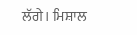ਲੱਗੇ। ਮਿਸ਼ਾਲ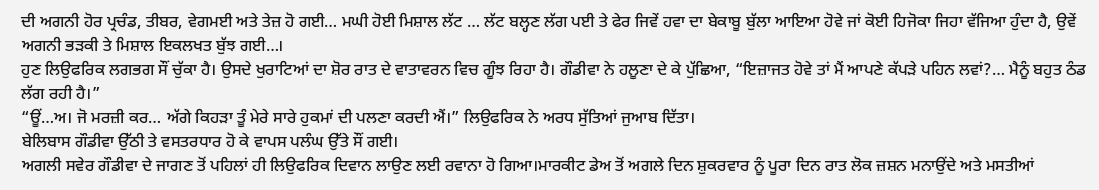ਦੀ ਅਗਨੀ ਹੋਰ ਪ੍ਰਚੰਡ, ਤੀਬਰ, ਵੇਗਮਈ ਅਤੇ ਤੇਜ਼ ਹੋ ਗਈ… ਮਘੀ ਹੋਈ ਮਿਸ਼ਾਲ ਲੱਟ … ਲੱਟ ਬਲ੍ਹਣ ਲੱਗ ਪਈ ਤੇ ਫੇਰ ਜਿਵੇਂ ਹਵਾ ਦਾ ਬੇਕਾਬੂ ਬੁੱਲਾ ਆਇਆ ਹੋਵੇ ਜਾਂ ਕੋਈ ਹਿਜੋਕਾ ਜਿਹਾ ਵੱਜਿਆ ਹੁੰਦਾ ਹੈ, ਉਵੇਂ ਅਗਨੀ ਭੜਕੀ ਤੇ ਮਿਸ਼ਾਲ ਇਕਲਖਤ ਬੁੱਝ ਗਈ…।
ਹੁਣ ਲਿਉਫਰਿਕ ਲਗਭਗ ਸੌਂ ਚੁੱਕਾ ਹੈ। ਉਸਦੇ ਖੁਰਾਟਿਆਂ ਦਾ ਸ਼ੋਰ ਰਾਤ ਦੇ ਵਾਤਾਵਰਨ ਵਿਚ ਗੂੰਝ ਰਿਹਾ ਹੈ। ਗੌਡੀਵਾ ਨੇ ਹਲੂਣਾ ਦੇ ਕੇ ਪੁੱਛਿਆ, “ਇਜ਼ਾਜਤ ਹੋਵੇ ਤਾਂ ਮੈਂ ਆਪਣੇ ਕੱਪੜੇ ਪਹਿਨ ਲਵਾਂ?… ਮੈਨੂੰ ਬਹੁਤ ਠੰਡ ਲੱਗ ਰਹੀ ਹੈ।”
“ਊਂ…ਅ। ਜੋ ਮਰਜ਼ੀ ਕਰ… ਅੱਗੇ ਕਿਹੜਾ ਤੂੰ ਮੇਰੇ ਸਾਰੇ ਹੁਕਮਾਂ ਦੀ ਪਲਣਾ ਕਰਦੀ ਐਂ।” ਲਿਉਫਰਿਕ ਨੇ ਅਰਧ ਸੁੱਤਿਆਂ ਜੁਆਬ ਦਿੱਤਾ।
ਬੇਲਿਬਾਸ ਗੌਡੀਵਾ ਉੱਠੀ ਤੇ ਵਸਤਰਧਾਰ ਹੋ ਕੇ ਵਾਪਸ ਪਲੰਘ ਉੱਤੇ ਸੌਂ ਗਈ।
ਅਗਲੀ ਸਵੇਰ ਗੌਡੀਵਾ ਦੇ ਜਾਗਣ ਤੋਂ ਪਹਿਲਾਂ ਹੀ ਲਿਉਫਰਿਕ ਦਿਵਾਨ ਲਾਉਣ ਲਈ ਰਵਾਨਾ ਹੋ ਗਿਆ।ਮਾਰਕੀਟ ਡੇਅ ਤੋਂ ਅਗਲੇ ਦਿਨ ਸ਼ੁਕਰਵਾਰ ਨੂੰ ਪੂਰਾ ਦਿਨ ਰਾਤ ਲੋਕ ਜ਼ਸ਼ਨ ਮਨਾਉਂਦੇ ਅਤੇ ਮਸਤੀਆਂ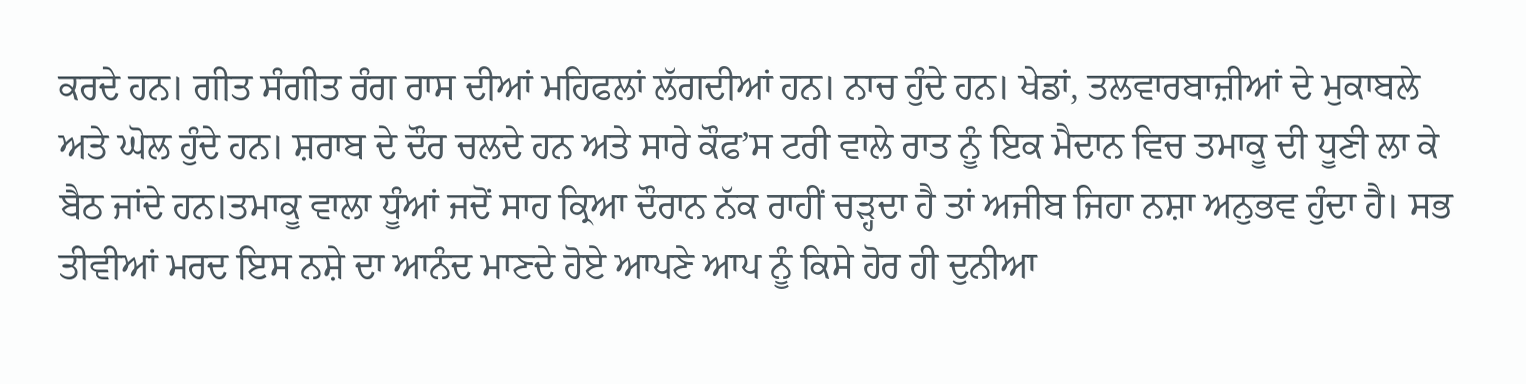ਕਰਦੇ ਹਨ। ਗੀਤ ਸੰਗੀਤ ਰੰਗ ਰਾਸ ਦੀਆਂ ਮਹਿਫਲਾਂ ਲੱਗਦੀਆਂ ਹਨ। ਨਾਚ ਹੁੰਦੇ ਹਨ। ਖੇਡਾਂ, ਤਲਵਾਰਬਾਜ਼ੀਆਂ ਦੇ ਮੁਕਾਬਲੇ ਅਤੇ ਘੋਲ ਹੁੰਦੇ ਹਨ। ਸ਼ਰਾਬ ਦੇ ਦੌਰ ਚਲਦੇ ਹਨ ਅਤੇ ਸਾਰੇ ਕੌਫ’ਸ ਟਰੀ ਵਾਲੇ ਰਾਤ ਨੂੰ ਇਕ ਮੈਦਾਨ ਵਿਚ ਤਮਾਕੂ ਦੀ ਧੂਣੀ ਲਾ ਕੇ ਬੈਠ ਜਾਂਦੇ ਹਨ।ਤਮਾਕੂ ਵਾਲਾ ਧੂੰਆਂ ਜਦੋਂ ਸਾਹ ਕ੍ਰਿਆ ਦੌਰਾਨ ਨੱਕ ਰਾਹੀਂ ਚੜ੍ਹਦਾ ਹੈ ਤਾਂ ਅਜੀਬ ਜਿਹਾ ਨਸ਼ਾ ਅਨੁਭਵ ਹੁੰਦਾ ਹੈ। ਸਭ ਤੀਵੀਆਂ ਮਰਦ ਇਸ ਨਸ਼ੇ ਦਾ ਆਨੰਦ ਮਾਣਦੇ ਹੋਏ ਆਪਣੇ ਆਪ ਨੂੰ ਕਿਸੇ ਹੋਰ ਹੀ ਦੁਨੀਆ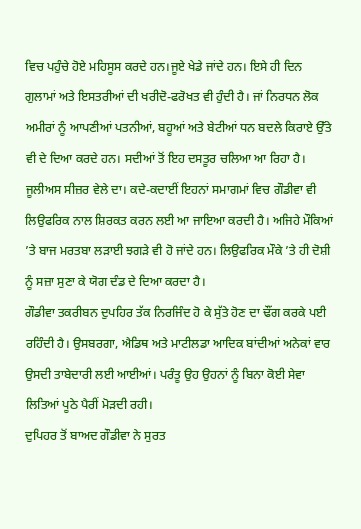ਵਿਚ ਪਹੁੰਚੇ ਹੋਏ ਮਹਿਸੂਸ ਕਰਦੇ ਹਨ।ਜੂਏ ਖੇਡੇ ਜਾਂਦੇ ਹਨ। ਇਸੇ ਹੀ ਦਿਨ ਗੁਲਾਮਾਂ ਅਤੇ ਇਸਤਰੀਆਂ ਦੀ ਖਰੀਦੋ-ਫਰੋਖਤ ਵੀ ਹੁੰਦੀ ਹੈ। ਜਾਂ ਨਿਰਧਨ ਲੋਕ ਅਮੀਰਾਂ ਨੂੰ ਆਪਣੀਆਂ ਪਤਨੀਆਂ, ਬਹੂਆਂ ਅਤੇ ਬੇਟੀਆਂ ਧਨ ਬਦਲੇ ਕਿਰਾਏ ਉੱਤੇ ਵੀ ਦੇ ਦਿਆ ਕਰਦੇ ਹਨ। ਸਦੀਆਂ ਤੋਂ ਇਹ ਦਸਤੂਰ ਚਲਿਆ ਆ ਰਿਹਾ ਹੈ। ਜੂਲੀਅਸ ਸੀਜ਼ਰ ਵੇਲੇ ਦਾ। ਕਦੇ-ਕਦਾਈਂ ਇਹਨਾਂ ਸਮਾਗਮਾਂ ਵਿਚ ਗੌਡੀਵਾ ਵੀ ਲਿਉਫਰਿਕ ਨਾਲ ਸ਼ਿਰਕਤ ਕਰਨ ਲਈ ਆ ਜਾਇਆ ਕਰਦੀ ਹੈ। ਅਜਿਹੇ ਮੌਕਿਆਂ ’ਤੇ ਬਾਜ ਮਰਤਬਾ ਲੜਾਈ ਝਗੜੇ ਵੀ ਹੋ ਜਾਂਦੇ ਹਨ। ਲਿਉਫਰਿਕ ਮੌਕੇ ’ਤੇ ਹੀ ਦੋਸ਼ੀ ਨੂੰ ਸਜ਼ਾ ਸੁਣਾ ਕੇ ਯੋਗ ਦੰਡ ਦੇ ਦਿਆ ਕਰਦਾ ਹੈ।
ਗੌਡੀਵਾ ਤਕਰੀਬਨ ਦੁਪਹਿਰ ਤੱਕ ਨਿਰਜਿੰਦ ਹੋ ਕੇ ਸੁੱਤੇ ਹੋਣ ਦਾ ਢੌਂਗ ਕਰਕੇ ਪਈ ਰਹਿੰਦੀ ਹੈ। ਉਸਬਰਗਾ, ਐਡਿਥ ਅਤੇ ਮਾਟੀਲਡਾ ਆਦਿਕ ਬਾਂਦੀਆਂ ਅਨੇਕਾਂ ਵਾਰ ਉਸਦੀ ਤਾਬੇਦਾਰੀ ਲਈ ਆਈਆਂ। ਪਰੰਤੂ ਉਹ ਉਹਨਾਂ ਨੂੰ ਬਿਨਾ ਕੋਈ ਸੇਵਾ ਲਿਤਿਆਂ ਪੂਠੇ ਪੈਰੀਂ ਮੋੜਦੀ ਰਹੀ।
ਦੁਪਿਹਰ ਤੋਂ ਬਾਅਦ ਗੌਡੀਵਾ ਨੇ ਸੁਰਤ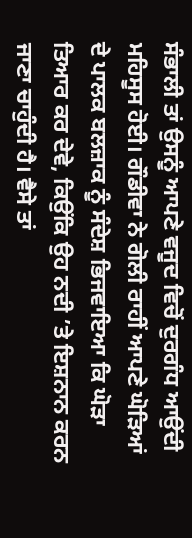ਸੰਭਾਲੀ ਤਾਂ ਉਸਨੂੰ ਆਪਣੇ ਵਜੂਦ ਵਿਚੋਂ ਦੁਰਗੰਧ ਆਉਂਦੀ ਮਹਿਸੂਸ ਹੋਈ। ਗੌਡੀਵਾ ਨੇ ਗੋਲੀ ਰਾਹੀਂ ਆਪਣੇ ਘੋੜਿਆਂ ਦੇ ਪਾਲਕ ਬਲਜ਼ਾਕ ਨੂੰ ਸੰਦੇਸ਼ ਭਿਜਵਾਇਆ ਕਿ ਘੋੜਾ ਤਿਆਰ ਕਰ ਦੇਵੇ, ਕਿਉਂਕਿ ਉਹ ਨਦੀ ’ਤੇ ਇਸ਼ਨਾਨ ਕਰਨ ਜਾਣਾ ਚਾਹੁੰਦੀ ਹੈ। ਵੈਸੇ ਤਾਂ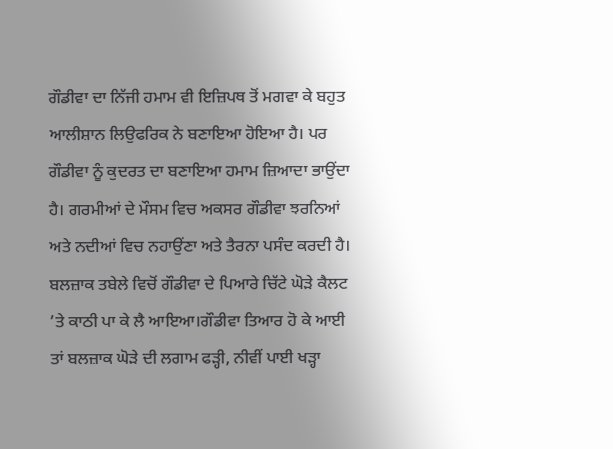ਗੌਡੀਵਾ ਦਾ ਨਿੱਜੀ ਹਮਾਮ ਵੀ ਇਜ਼ਿਪਥ ਤੋਂ ਮਗਵਾ ਕੇ ਬਹੁਤ ਆਲੀਸ਼ਾਨ ਲਿਉਫਰਿਕ ਨੇ ਬਣਾਇਆ ਹੋਇਆ ਹੈ। ਪਰ ਗੌਡੀਵਾ ਨੂੰ ਕੁਦਰਤ ਦਾ ਬਣਾਇਆ ਹਮਾਮ ਜ਼ਿਆਦਾ ਭਾਉਂਦਾ ਹੈ। ਗਰਮੀਆਂ ਦੇ ਮੌਸਮ ਵਿਚ ਅਕਸਰ ਗੌਡੀਵਾ ਝਰਨਿਆਂ ਅਤੇ ਨਦੀਆਂ ਵਿਚ ਨਹਾਉਂਣਾ ਅਤੇ ਤੈਰਨਾ ਪਸੰਦ ਕਰਦੀ ਹੈ।
ਬਲਜ਼ਾਕ ਤਬੇਲੇ ਵਿਚੋਂ ਗੌਡੀਵਾ ਦੇ ਪਿਆਰੇ ਚਿੱਟੇ ਘੋੜੇ ਕੈਲਟ ’ਤੇ ਕਾਠੀ ਪਾ ਕੇ ਲੈ ਆਇਆ।ਗੌਡੀਵਾ ਤਿਆਰ ਹੋ ਕੇ ਆਈ ਤਾਂ ਬਲਜ਼ਾਕ ਘੋੜੇ ਦੀ ਲਗਾਮ ਫੜ੍ਹੀ, ਨੀਵੀਂ ਪਾਈ ਖੜ੍ਹਾ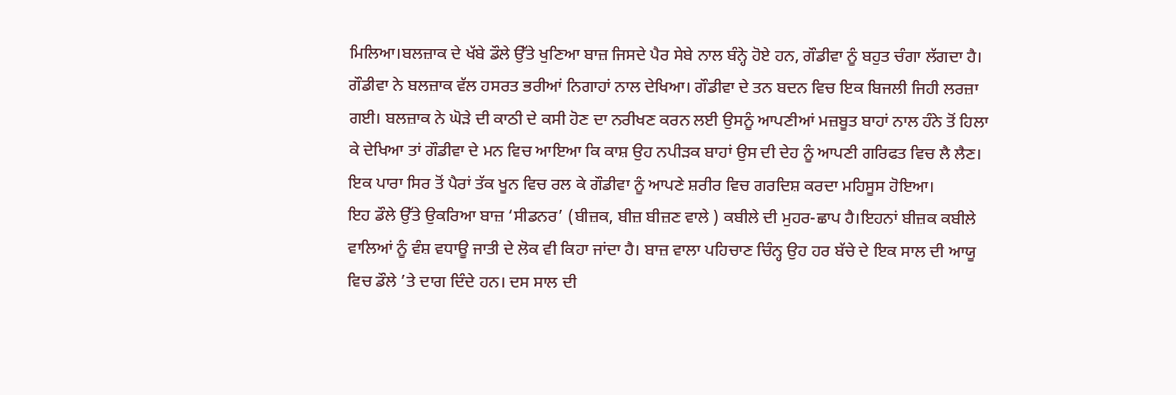ਮਿਲਿਆ।ਬਲਜ਼ਾਕ ਦੇ ਖੱਬੇ ਡੌਲੇ ਉੱਤੇ ਖੁਣਿਆ ਬਾਜ਼ ਜਿਸਦੇ ਪੈਰ ਸੇਬੇ ਨਾਲ ਬੰਨ੍ਹੇ ਹੋਏ ਹਨ, ਗੌਡੀਵਾ ਨੂੰ ਬਹੁਤ ਚੰਗਾ ਲੱਗਦਾ ਹੈ। ਗੌਡੀਵਾ ਨੇ ਬਲਜ਼ਾਕ ਵੱਲ ਹਸਰਤ ਭਰੀਆਂ ਨਿਗਾਹਾਂ ਨਾਲ ਦੇਖਿਆ। ਗੌਡੀਵਾ ਦੇ ਤਨ ਬਦਨ ਵਿਚ ਇਕ ਬਿਜਲੀ ਜਿਹੀ ਲਰਜ਼ਾ ਗਈ। ਬਲਜ਼ਾਕ ਨੇ ਘੋੜੇ ਦੀ ਕਾਠੀ ਦੇ ਕਸੀ ਹੋਣ ਦਾ ਨਰੀਖਣ ਕਰਨ ਲਈ ਉਸਨੂੰ ਆਪਣੀਆਂ ਮਜ਼ਬੂਤ ਬਾਹਾਂ ਨਾਲ ਹੰਨੇ ਤੋਂ ਹਿਲਾ ਕੇ ਦੇਖਿਆ ਤਾਂ ਗੌਡੀਵਾ ਦੇ ਮਨ ਵਿਚ ਆਇਆ ਕਿ ਕਾਸ਼ ਉਹ ਨਪੀੜਕ ਬਾਹਾਂ ਉਸ ਦੀ ਦੇਹ ਨੂੰ ਆਪਣੀ ਗਰਿਫਤ ਵਿਚ ਲੈ ਲੈਣ। ਇਕ ਪਾਰਾ ਸਿਰ ਤੋਂ ਪੈਰਾਂ ਤੱਕ ਖੂਨ ਵਿਚ ਰਲ ਕੇ ਗੌਡੀਵਾ ਨੂੰ ਆਪਣੇ ਸ਼ਰੀਰ ਵਿਚ ਗਰਦਿਸ਼ ਕਰਦਾ ਮਹਿਸੂਸ ਹੋਇਆ।
ਇਹ ਡੌਲੇ ਉੱਤੇ ਉਕਰਿਆ ਬਾਜ਼ ‘ਸੀਡਨਰ’ (ਬੀਜ਼ਕ, ਬੀਜ਼ ਬੀਜ਼ਣ ਵਾਲੇ ) ਕਬੀਲੇ ਦੀ ਮੁਹਰ-ਛਾਪ ਹੈ।ਇਹਨਾਂ ਬੀਜ਼ਕ ਕਬੀਲੇ ਵਾਲਿਆਂ ਨੂੰ ਵੰਸ਼ ਵਧਾਊ ਜਾਤੀ ਦੇ ਲੋਕ ਵੀ ਕਿਹਾ ਜਾਂਦਾ ਹੈ। ਬਾਜ਼ ਵਾਲਾ ਪਹਿਚਾਣ ਚਿੰਨ੍ਹ ਉਹ ਹਰ ਬੱਚੇ ਦੇ ਇਕ ਸਾਲ ਦੀ ਆਯੂ ਵਿਚ ਡੌਲੇ ’ਤੇ ਦਾਗ ਦਿੰਦੇ ਹਨ। ਦਸ ਸਾਲ ਦੀ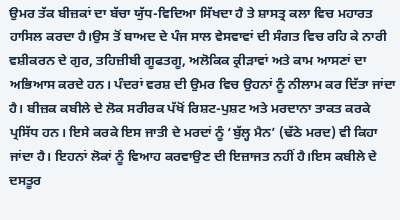ਉਮਰ ਤੱਕ ਬੀਜ਼ਕਾਂ ਦਾ ਬੱਚਾ ਯੁੱਧ-ਵਿਦਿਆ ਸਿੱਖਦਾ ਹੈ ਤੇ ਸ਼ਾਸਤ੍ਰ ਕਲਾ ਵਿਚ ਮਹਾਰਤ ਹਾਸਿਲ ਕਰਦਾ ਹੈ।ਉਸ ਤੋਂ ਬਾਅਦ ਦੇ ਪੰਜ ਸਾਲ ਵੇਸਵਾਵਾਂ ਦੀ ਸੰਗਤ ਵਿਚ ਰਹਿ ਕੇ ਨਾਰੀ ਵਸ਼ੀਕਰਨ ਦੇ ਗੁਰ, ਤਹਿਜ਼ੀਬੀ ਗੂਫਤਗੂ, ਅਲੋਕਿਕ ਕ੍ਰੀੜਾਵਾਂ ਅਤੇ ਕਾਮ ਆਸਣਾਂ ਦਾ ਅਭਿਆਸ ਕਰਦੇ ਹਨ। ਪੰਦਰਾਂ ਵਰਸ਼ ਦੀ ਉਮਰ ਵਿਚ ਉਹਨਾਂ ਨੂੰ ਨੀਲਾਮ ਕਰ ਦਿੱਤਾ ਜਾਂਦਾ ਹੈ। ਬੀਜ਼ਕ ਕਬੀਲੇ ਦੇ ਲੋਕ ਸਰੀਰਕ ਪੱਖੋਂ ਰਿਸ਼ਟ-ਪੁਸ਼ਟ ਅਤੇ ਮਰਦਾਨਾ ਤਾਕਤ ਕਰਕੇ ਪ੍ਰਸਿੱਧ ਹਨ। ਇਸੇ ਕਰਕੇ ਇਸ ਜਾਤੀ ਦੇ ਮਰਦਾਂ ਨੂੰ ‘ਬੁੱਲ੍ਹ ਮੈਨ’ (ਢੱਠੇ ਮਰਦ) ਵੀ ਕਿਹਾ ਜਾਂਦਾ ਹੈ। ਇਹਨਾਂ ਲੋਕਾਂ ਨੂੰ ਵਿਆਹ ਕਰਵਾਉਣ ਦੀ ਇਜ਼ਾਜਤ ਨਹੀਂ ਹੈ।ਇਸ ਕਬੀਲੇ ਦੇ ਦਸਤੂਰ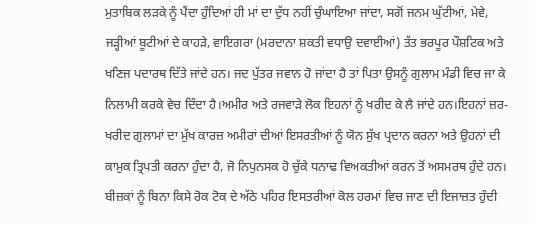ਮੁਤਾਬਿਕ ਲੜਕੇ ਨੂੰ ਪੈਂਦਾ ਹੁੰਦਿਆਂ ਹੀ ਮਾਂ ਦਾ ਦੁੱਧ ਨਹੀਂ ਚੁੰਘਾਇਆ ਜਾਂਦਾ, ਸਗੋਂ ਜਨਮ ਘੁੱਟੀਆਂ, ਮੇਵੇ, ਜੜ੍ਹੀਆਂ ਬੂਟੀਆਂ ਦੇ ਕਾਹੜੇ, ਵਾਇਗਰਾ (ਮਰਦਾਨਾ ਸ਼ਕਤੀ ਵਧਾਉ ਦਵਾਈਆਂ) ਤੱਤ ਭਰਪੂਰ ਪੌਸ਼ਟਿਕ ਅਤੇ ਖਣਿਜ ਪਦਾਰਥ ਦਿੱਤੇ ਜਾਂਦੇ ਹਨ। ਜਦ ਪੁੱਤਰ ਜਵਾਨ ਹੋ ਜਾਂਦਾ ਹੈ ਤਾਂ ਪਿਤਾ ਉਸਨੂੰ ਗੁਲਾਮ ਮੰਡੀ ਵਿਚ ਜਾ ਕੇ ਨਿਲਾਮੀ ਕਰਕੇ ਵੇਚ ਦਿੰਦਾ ਹੈ।ਅਮੀਰ ਅਤੇ ਰਜਵਾੜੇ ਲੋਕ ਇਹਨਾਂ ਨੂੰ ਖਰੀਦ ਕੇ ਲੈ ਜਾਂਦੇ ਹਨ।ਇਹਨਾਂ ਜ਼ਰ-ਖਰੀਦ ਗੁਲਾਮਾਂ ਦਾ ਮੁੱਖ ਕਾਰਜ਼ ਅਮੀਰਾਂ ਦੀਆਂ ਇਸਰਤੀਆਂ ਨੂੰ ਯੋਨ ਸੁੱਖ ਪ੍ਰਦਾਨ ਕਰਨਾ ਅਤੇ ਉਹਨਾਂ ਦੀ ਕਾਮੁਕ ਤ੍ਰਿਪਤੀ ਕਰਨਾ ਹੁੰਦਾ ਹੈ, ਜੋ ਨਿਪੁਨਸਕ ਹੋ ਚੁੱਕੇ ਧਨਾਢ ਵਿਅਕਤੀਆਂ ਕਰਨ ਤੋਂ ਅਸਮਰਥ ਹੁੰਦੇ ਹਨ। ਬੀਜ਼ਕਾਂ ਨੂੰ ਬਿਨਾ ਕਿਸੇ ਰੋਕ ਟੋਕ ਦੇ ਅੱਠੇ ਪਹਿਰ ਇਸਤਰੀਆਂ ਕੋਲ ਹਰਮਾਂ ਵਿਚ ਜਾਣ ਦੀ ਇਜਾਜ਼ਤ ਹੁੰਦੀ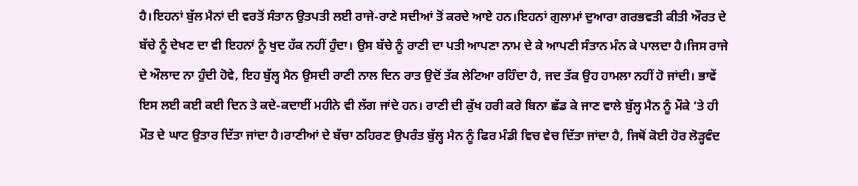ਹੈ।ਇਹਨਾਂ ਬੁੱਲ ਮੈਨਾਂ ਦੀ ਵਰਤੋਂ ਸੰਤਾਨ ਉਤਪਤੀ ਲਈ ਰਾਜੇ-ਰਾਣੇ ਸਦੀਆਂ ਤੋਂ ਕਰਦੇ ਆਏ ਹਨ।ਇਹਨਾਂ ਗੁਲਾਮਾਂ ਦੁਆਰਾ ਗਰਭਵਤੀ ਕੀਤੀ ਔਰਤ ਦੇ ਬੱਚੇ ਨੂੰ ਦੇਖਣ ਦਾ ਵੀ ਇਹਨਾਂ ਨੂੰ ਖੁਦ ਹੱਕ ਨਹੀਂ ਹੁੰਦਾ। ਉਸ ਬੱਚੇ ਨੂੰ ਰਾਣੀ ਦਾ ਪਤੀ ਆਪਣਾ ਨਾਮ ਦੇ ਕੇ ਆਪਣੀ ਸੰਤਾਨ ਮੰਨ ਕੇ ਪਾਲਦਾ ਹੈ।ਜਿਸ ਰਾਜੇ ਦੇ ਔਲਾਦ ਨਾ ਹੁੰਦੀ ਹੋਵੇ, ਇਹ ਬੁੱਲ੍ਹ ਮੈਨ ਉਸਦੀ ਰਾਣੀ ਨਾਲ ਦਿਨ ਰਾਤ ਉਦੋਂ ਤੱਕ ਲੇਟਿਆ ਰਹਿੰਦਾ ਹੈ, ਜਦ ਤੱਕ ਉਹ ਹਾਮਲਾ ਨਹੀਂ ਹੋ ਜਾਂਦੀ। ਭਾਵੇਂ ਇਸ ਲਈ ਕਈ ਕਈ ਦਿਨ ਤੇ ਕਦੇ-ਕਦਾਈਂ ਮਹੀਨੇ ਵੀ ਲੱਗ ਜਾਂਦੇ ਹਨ। ਰਾਣੀ ਦੀ ਕੁੱਖ ਹਰੀ ਕਰੇ ਬਿਨਾ ਛੱਡ ਕੇ ਜਾਣ ਵਾਲੇ ਬੁੱਲ੍ਹ ਮੈਨ ਨੂੰ ਮੌਕੇ ’ਤੇ ਹੀ ਮੌਤ ਦੇ ਘਾਟ ਉਤਾਰ ਦਿੱਤਾ ਜਾਂਦਾ ਹੈ।ਰਾਣੀਆਂ ਦੇ ਬੱਚਾ ਠਹਿਰਣ ਉਪਰੰਤ ਬੁੱਲ੍ਹ ਮੈਨ ਨੂੰ ਫਿਰ ਮੰਡੀ ਵਿਚ ਵੇਚ ਦਿੱਤਾ ਜਾਂਦਾ ਹੈ, ਜਿਥੋਂ ਕੋਈ ਹੋਰ ਲੋੜ੍ਹਵੰਦ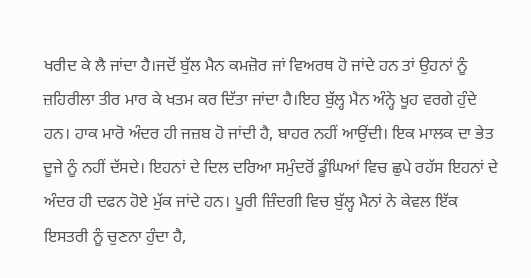ਖਰੀਦ ਕੇ ਲੈ ਜਾਂਦਾ ਹੈ।ਜਦੋਂ ਬੁੱਲ ਮੈਨ ਕਮਜ਼ੋਰ ਜਾਂ ਵਿਅਰਥ ਹੋ ਜਾਂਦੇ ਹਨ ਤਾਂ ਉਹਨਾਂ ਨੂੰ ਜ਼ਹਿਰੀਲਾ ਤੀਰ ਮਾਰ ਕੇ ਖਤਮ ਕਰ ਦਿੱਤਾ ਜਾਂਦਾ ਹੈ।ਇਹ ਬੁੱਲ੍ਹ ਮੈਨ ਅੰਨ੍ਹੇ ਖੂਹ ਵਰਗੇ ਹੁੰਦੇ ਹਨ। ਹਾਕ ਮਾਰੋ ਅੰਦਰ ਹੀ ਜਜ਼ਬ ਹੋ ਜਾਂਦੀ ਹੈ, ਬਾਹਰ ਨਹੀਂ ਆਉਂਦੀ। ਇਕ ਮਾਲਕ ਦਾ ਭੇਤ ਦੂਜੇ ਨੂੰ ਨਹੀਂ ਦੱਸਦੇ। ਇਹਨਾਂ ਦੇ ਦਿਲ ਦਰਿਆ ਸਮੁੰਦਰੋਂ ਡੂੰਘਿਆਂ ਵਿਚ ਛੁਪੇ ਰਹੱਸ ਇਹਨਾਂ ਦੇ ਅੰਦਰ ਹੀ ਦਫਨ ਹੋਏ ਮੁੱਕ ਜਾਂਦੇ ਹਨ। ਪੂਰੀ ਜ਼ਿੰਦਗੀ ਵਿਚ ਬੁੱਲ੍ਹ ਮੈਨਾਂ ਨੇ ਕੇਵਲ ਇੱਕ ਇਸਤਰੀ ਨੂੰ ਚੁਣਨਾ ਹੁੰਦਾ ਹੈ,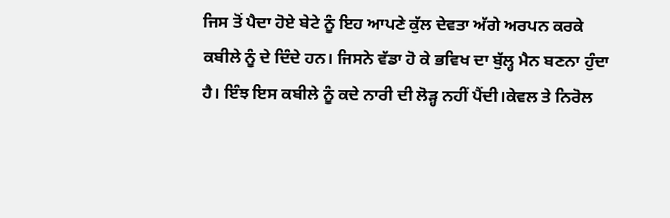ਜਿਸ ਤੋਂ ਪੈਦਾ ਹੋਏ ਬੇਟੇ ਨੂੰ ਇਹ ਆਪਣੇ ਕੁੱਲ ਦੇਵਤਾ ਅੱਗੇ ਅਰਪਨ ਕਰਕੇ ਕਬੀਲੇ ਨੂੰ ਦੇ ਦਿੰਦੇ ਹਨ। ਜਿਸਨੇ ਵੱਡਾ ਹੋ ਕੇ ਭਵਿਖ ਦਾ ਬੁੱਲ੍ਹ ਮੈਨ ਬਣਨਾ ਹੁੰਦਾ ਹੈ। ਇੰਝ ਇਸ ਕਬੀਲੇ ਨੂੰ ਕਦੇ ਨਾਰੀ ਦੀ ਲੋੜ੍ਹ ਨਹੀਂ ਪੈਂਦੀ।ਕੇਵਲ ਤੇ ਨਿਰੋਲ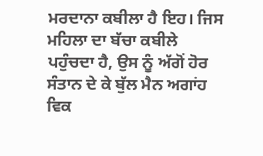ਮਰਦਾਨਾ ਕਬੀਲਾ ਹੈ ਇਹ। ਜਿਸ ਮਹਿਲਾ ਦਾ ਬੱਚਾ ਕਬੀਲੇ ਪਹੁੰਚਦਾ ਹੈ, ਉਸ ਨੂੰ ਅੱਗੋਂ ਹੋਰ ਸੰਤਾਨ ਦੇ ਕੇ ਬੁੱਲ ਮੈਨ ਅਗਾਂਹ ਵਿਕ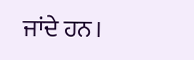ਜਾਂਦੇ ਹਨ।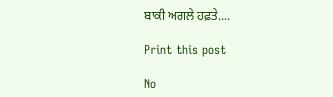ਬਾਕੀ ਅਗਲੇ ਹਫ਼ਤੇ....

Print this post

No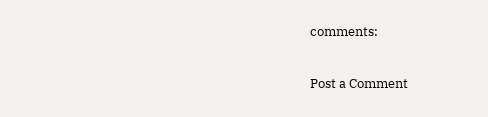comments:

Post a Comment